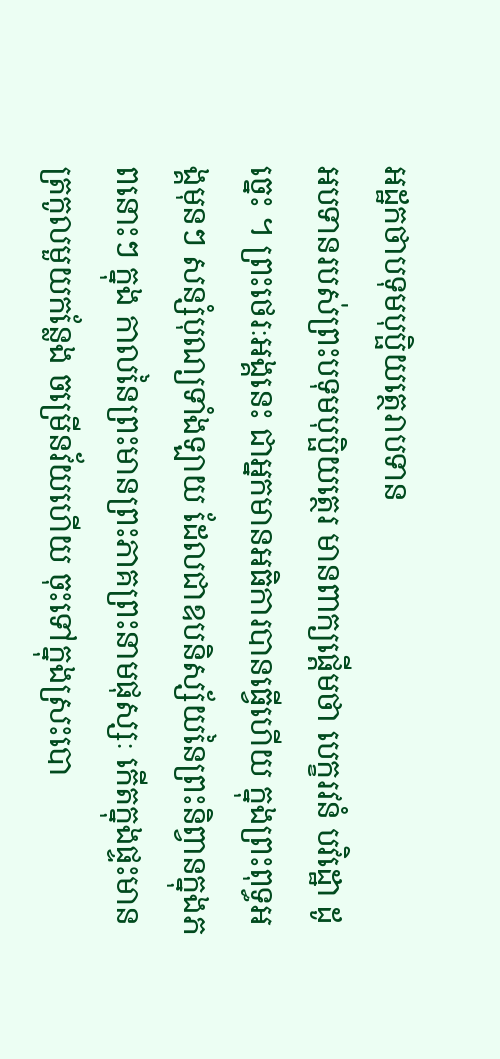អដ្ឋកថាបទុមបុប្ផិយត្ថេរាបទាន
អបទានរបស់ព្រះបទុមបុប្ផិយត្ថេរ មានពាក្យផ្តើមថា បេក្ខរវនំ បវិដ្ឋោ ដូច្នេះ ។ ព្រះថេរៈអង្គនេះ ជាអ្នកមានអធិការបានធ្វើហើយ ក្នុងព្រះពុទ្ធអង្គមុនៗ សន្សំបុណ្យទាំងឡាយ ដែលជាឧបនិស្ស័យនៃព្រះនិព្វានក្នុងភពនោះៗ ក្នុង កាលនៃព្រះមានព្រះភាគព្រះនាមផុស្សៈ កើតក្នុងផ្ទះមានត្រកូលមួយកន្លែង ចម្រើនវ័យហើយ ចុះទៅក្នុងស្រះបោ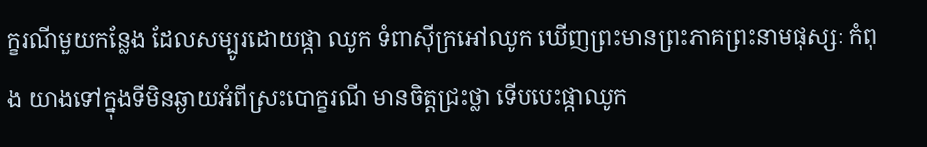ក្ខរណីមួយកន្លែង ដែលសម្បូរដោយផ្កា ឈូក ទំពាស៊ីក្រអៅឈូក ឃើញព្រះមានព្រះភាគព្រះនាមផុស្សៈ កំពុង យាងទៅក្នុងទីមិនឆ្ងាយអំពីស្រះបោក្ខរណី មានចិត្តជ្រះថ្លា ទើបបេះផ្កាឈូក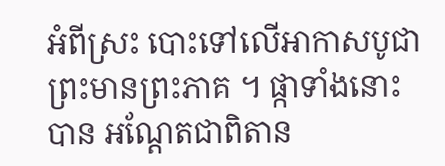អំពីស្រះ បោះទៅលើអាកាសបូជាព្រះមានព្រះភាគ ។ ផ្កាទាំងនោះ បាន អណ្តែតជាពិតាន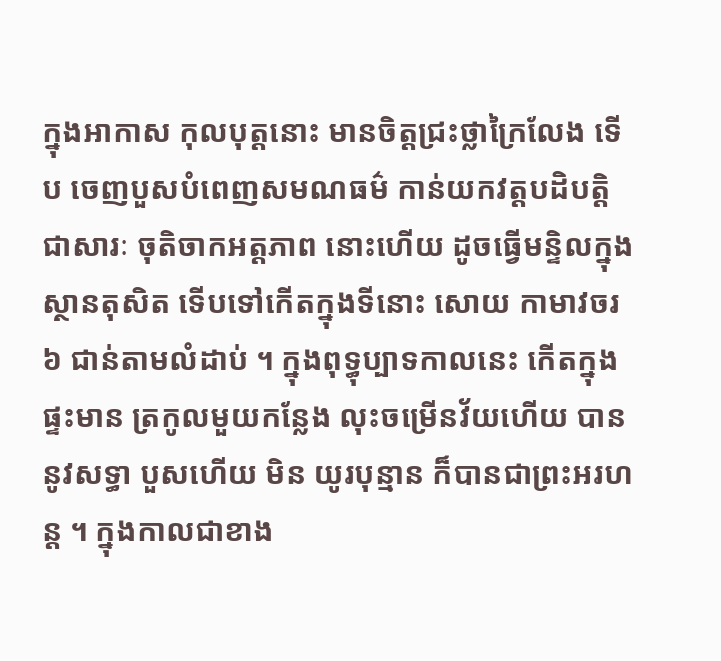ក្នុងអាកាស កុលបុត្តនោះ មានចិត្តជ្រះថ្លាក្រៃលែង ទើប ចេញបួសបំពេញសមណធម៌ កាន់យកវត្តបដិបត្តិជាសារៈ ចុតិចាកអត្តភាព នោះហើយ ដូចធ្វើមន្ទិលក្នុងស្ថានតុសិត ទើបទៅកើតក្នុងទីនោះ សោយ កាមាវចរ ៦ ជាន់តាមលំដាប់ ។ ក្នុងពុទ្ធុប្បាទកាលនេះ កើតក្នុងផ្ទះមាន ត្រកូលមួយកន្លែង លុះចម្រើនវ័យហើយ បាននូវសទ្ធា បួសហើយ មិន យូរបុន្មាន ក៏បានជាព្រះអរហន្ត ។ ក្នុងកាលជាខាង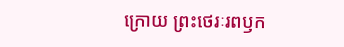ក្រោយ ព្រះថេរៈរពឫក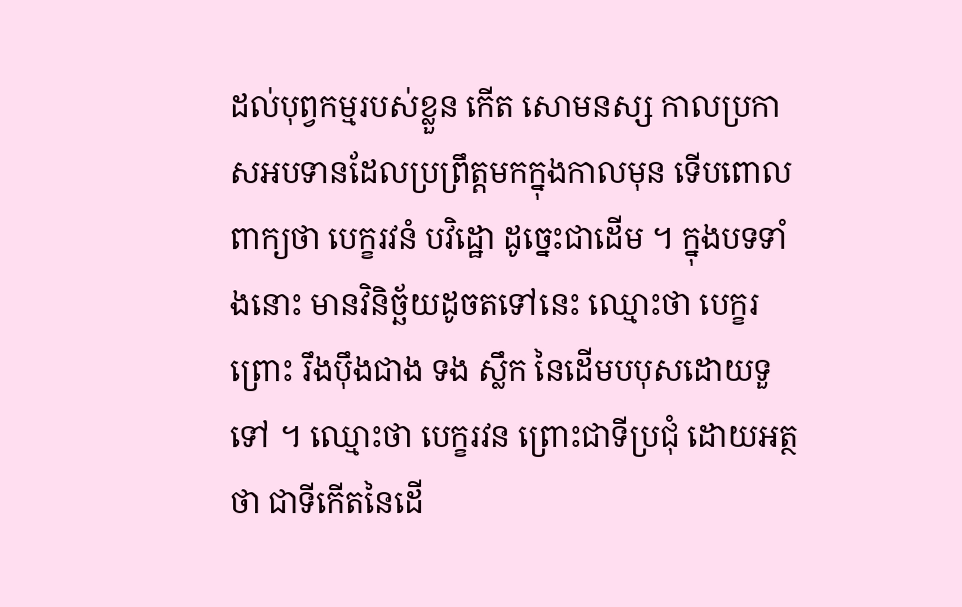ដល់បុព្វកម្មរបស់ខ្លួន កើត សោមនស្ស កាលប្រកាសអបទានដែលប្រព្រឹត្តមកក្នុងកាលមុន ទើបពោល ពាក្យថា បេក្ខរវនំ បវិដ្ឋោ ដូច្នេះជាដើម ។ ក្នុងបទទាំងនោះ មានវិនិច្ឆ័យដូចតទៅនេះ ឈ្មោះថា បេក្ខរ ព្រោះ រឹងបុឹងជាង ទង ស្លឹក នៃដើមបបុសដោយទួទៅ ។ ឈ្មោះថា បេក្ខរវន ព្រោះជាទីប្រជុំ ដោយអត្ថថា ជាទីកើតនៃដើ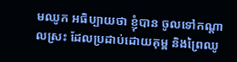មឈូក អធិប្បាយថា ខ្ញុំបាន ចូលទៅកណ្តាលស្រះ ដែលប្រដាប់ដោយគុម្ព និងព្រៃឈូ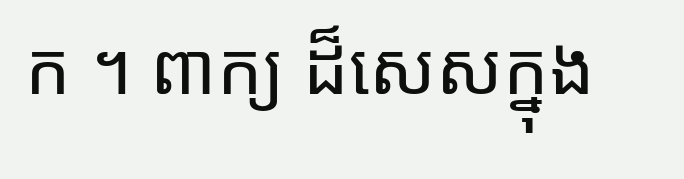ក ។ ពាក្យ ដ៏សេសក្នុង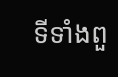ទីទាំងពួ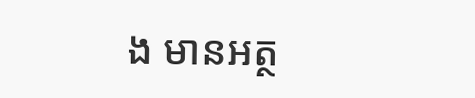ង មានអត្ថ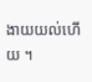ងាយយល់ហើយ ។